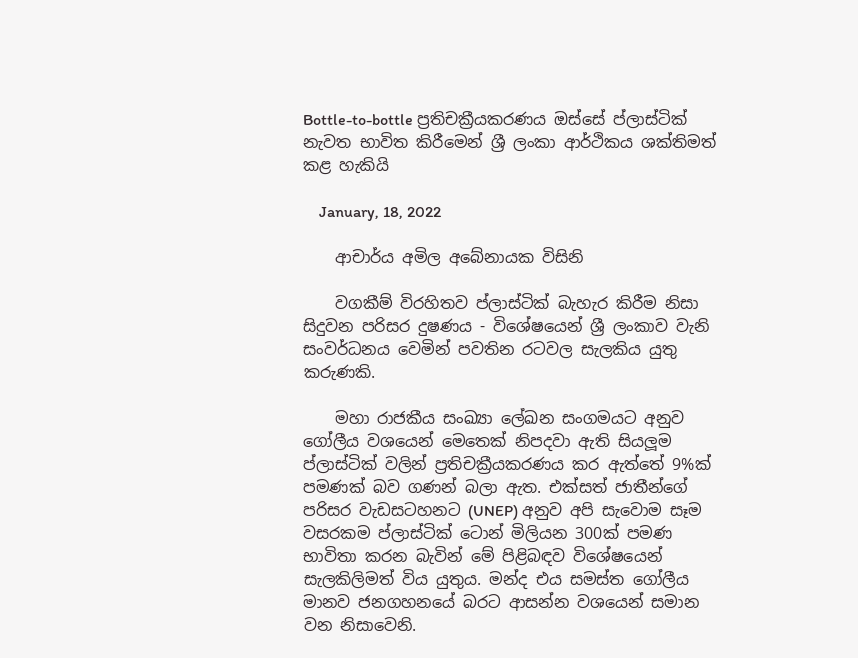Bottle-to-bottle ප්‍රතිචක්‍රීයකරණය ඔස්සේ ප්ලාස්ටික් නැවත භාවිත කිරීමෙන් ශ්‍රී ලංකා ආර්ථිකය ශක්තිමත් කළ හැකියි

    January, 18, 2022

    ආචාර්ය අමිල අබේනායක විසිනි

    වගකීම් විරහිතව ප්ලාස්ටික් බැහැර කිරීම නිසා සිදුවන පරිසර දුෂණය - විශේෂයෙන් ශ්‍රී ලංකාව වැනි සංවර්ධනය වෙමින් පවතින රටවල සැලකිය යුතු කරුණකි.

    මහා රාජකීය සංඛ්‍යා ලේඛන සංගමයට අනුව ගෝලීය වශයෙන් මෙතෙක් නිපදවා ඇති සියලූම ප්ලාස්ටික් වලින් ප්‍රතිචක්‍රීයකරණය කර ඇත්තේ 9%ක් පමණක් බව ගණන් බලා ඇත. එක්සත් ජාතීන්ගේ පරිසර වැඩසටහනට (UNEP) අනුව අපි සැවොම සෑම වසරකම ප්ලාස්ටික් ටොන් මිලියන 300ක් පමණ භාවිතා කරන බැවින් මේ පිළිබඳව විශේෂයෙන් සැලකිලිමත් විය යුතුය. මන්ද එය සමස්ත ගෝලීය මානව ජනගහනයේ බරට ආසන්න වශයෙන් සමාන වන නිසාවෙනි.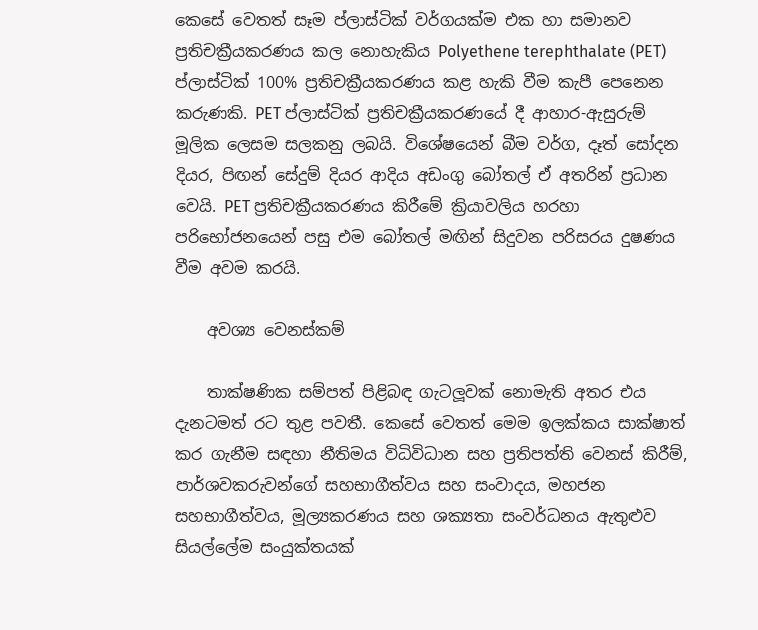කෙසේ වෙතත් සෑම ප්ලාස්ටික් වර්ගයක්ම එක හා සමානව ප්‍රතිචක්‍රීයකරණය කල නොහැකිය Polyethene terephthalate (PET) ප්ලාස්ටික් 100% ප්‍රතිචක්‍රීයකරණය කළ හැකි වීම කැපී පෙනෙන කරුණකි. PET ප්ලාස්ටික් ප්‍රතිචක්‍රීයකරණයේ දී ආහාර-ඇසුරුම් මූලික ලෙසම සලකනු ලබයි. විශේෂයෙන් බීම වර්ග, දෑත් සෝදන දියර, පිඟන් සේදුම් දියර ආදිය අඩංගු බෝතල් ඒ අතරින් ප්‍රධාන වෙයි. PET ප්‍රතිචක්‍රීයකරණය කිරීමේ ක්‍රියාවලිය හරහා පරිභෝජනයෙන් පසු එම බෝතල් මඟින් සිදුවන පරිසරය දුෂණය වීම අවම කරයි.

    අවශ්‍ය වෙනස්කම්

    තාක්ෂණික සම්පත් පිළිබඳ ගැටලූවක් නොමැති අතර එය දැනටමත් රට තුළ පවතී. කෙසේ වෙතත් මෙම ඉලක්කය සාක්ෂාත් කර ගැනීම සඳහා නීතිමය විධිවිධාන සහ ප්‍රතිපත්ති වෙනස් කිරීම්, පාර්ශවකරුවන්ගේ සහභාගීත්වය සහ සංවාදය, මහජන සහභාගීත්වය, මූල්‍යකරණය සහ ශක්‍යතා සංවර්ධනය ඇතුළුව සියල්ලේම සංයුක්තයක්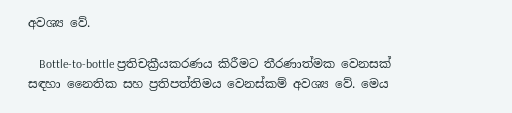අවශ්‍ය වේ.

    Bottle-to-bottle ප්‍රතිචක්‍රීයකරණය කිරීමට තීරණාත්මක වෙනසක් සඳහා නෛතික සහ ප්‍රතිපත්තිමය වෙනස්කම් අවශ්‍ය වේ. මෙය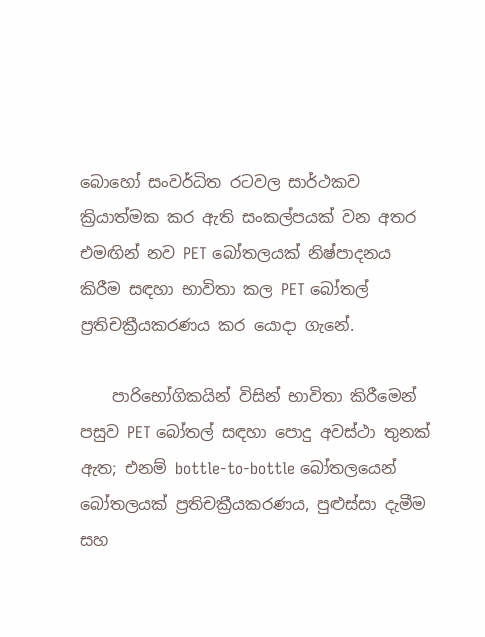බොහෝ සංවර්ධිත රටවල සාර්ථකව ක්‍රියාත්මක කර ඇති සංකල්පයක් වන අතර එමඟින් නව PET බෝතලයක් නිෂ්පාදනය කිරීම සඳහා භාවිතා කල PET බෝතල් ප්‍රතිචක්‍රීයකරණය කර යොදා ගැනේ.

    පාරිභෝගිකයින් විසින් භාවිතා කිරීමෙන් පසුව PET බෝතල් සඳහා පොදු අවස්ථා තුනක් ඇත; එනම් bottle-to-bottle බෝතලයෙන් බෝතලයක් ප්‍රතිචක්‍රීයකරණය, පුළුස්සා දැමීම සහ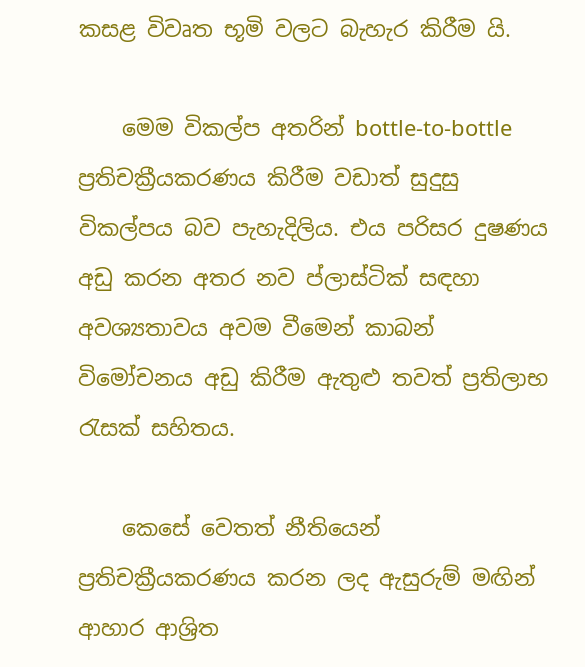කසළ විවෘත භූමි වලට බැහැර කිරීම යි.

    මෙම විකල්ප අතරින් bottle-to-bottle ප්‍රතිචක්‍රීයකරණය කිරීම වඩාත් සුදුසු විකල්පය බව පැහැදිලිය. එය පරිසර දුෂණය අඩු කරන අතර නව ප්ලාස්ටික් සඳහා අවශ්‍යතාවය අවම වීමෙන් කාබන් විමෝචනය අඩු කිරීම ඇතුළු තවත් ප්‍රතිලාභ රැසක් සහිතය.

    කෙසේ වෙතත් නීතියෙන් ප්‍රතිචක්‍රීයකරණය කරන ලද ඇසුරුම් මඟින් ආහාර ආශ්‍රිත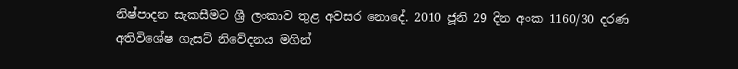නිෂ්පාදන සැකසීමට ශ්‍රී ලංකාව තුළ අවසර නොදේ. 2010 ජූනි 29 දින අංක 1160/30 දරණ අතිවිශේෂ ගැසට් නිවේදනය මගින්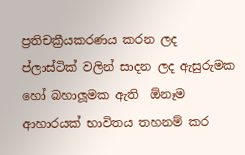ප්‍රතිචක්‍රීයකරණය කරන ලද ප්ලාස්ටික් වලින් සාදන ලද ඇසුරුමක හෝ බහාලූමක ඇති  ඕනෑම ආහාරයක් භාවිතය තහනම් කර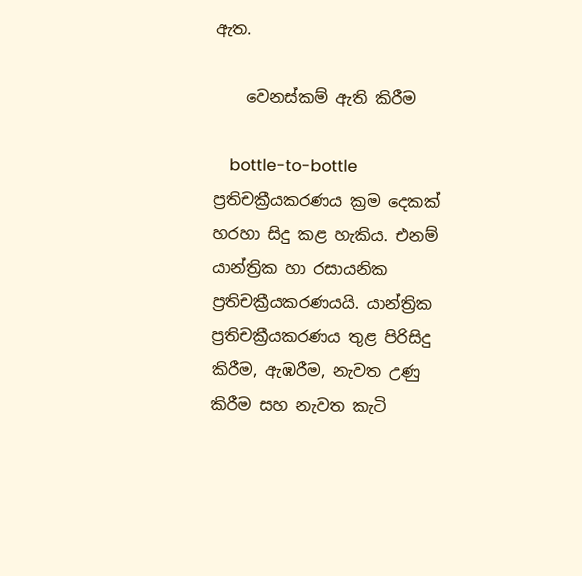ඇත.

    වෙනස්කම් ඇති කිරීම

    bottle-to-bottle ප්‍රතිචක්‍රීයකරණය ක්‍රම දෙකක් හරහා සිදු කළ හැකිය. එනම් යාන්ත්‍රික හා රසායනික ප්‍රතිචක්‍රීයකරණයයි. යාන්ත්‍රික ප්‍රතිචක්‍රීයකරණය තුළ පිරිසිදු කිරීම, ඇඹරීම, නැවත උණු කිරීම සහ නැවත කැටි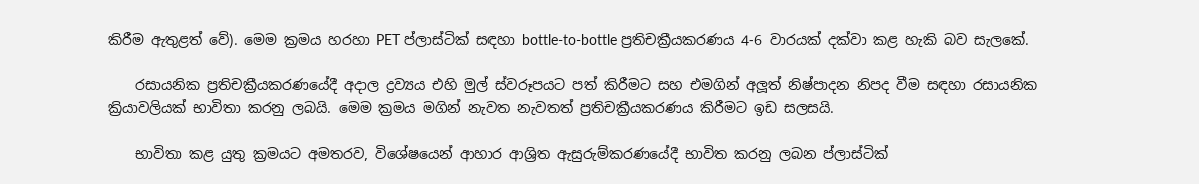කිරීම ඇතුළත් වේ). මෙම ක්‍රමය හරහා PET ප්ලාස්ටික් සඳහා bottle-to-bottle ප්‍රතිචක්‍රීයකරණය 4-6 වාරයක් දක්වා කළ හැකි බව සැලකේ.

    රසායනික ප්‍රතිචක්‍රීයකරණයේදී අදාල ද්‍රව්‍යය එහි මුල් ස්වරූපයට පත් කිරීමට සහ එමගින් අලූත් නිෂ්පාදන නිපද වීම සඳහා රසායනික ක්‍රියාවලියක් භාවිතා කරනු ලබයි. මෙම ක්‍රමය මගින් නැවත නැවතත් ප්‍රතිචක්‍රීයකරණය කිරීමට ඉඩ සලසයි.

    භාවිතා කළ යුතු ක්‍රමයට අමතරව, විශේෂයෙන් ආහාර ආශ්‍රිත ඇසුරුම්කරණයේදී භාවිත කරනු ලබන ප්ලාස්ටික්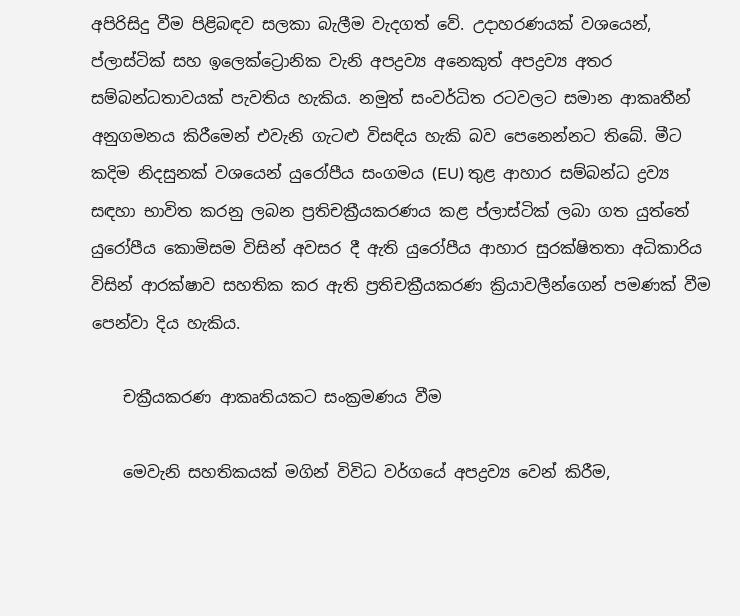අපිරිසිදු වීම පිළිබඳව සලකා බැලීම වැදගත් වේ. උදාහරණයක් වශයෙන්, ප්ලාස්ටික් සහ ඉලෙක්ට්‍රොනික වැනි අපද්‍රව්‍ය අනෙකුත් අපද්‍රව්‍ය අතර සම්බන්ධතාවයක් පැවතිය හැකිය. නමුත් සංවර්ධිත රටවලට සමාන ආකෘතීන් අනුගමනය කිරීමෙන් එවැනි ගැටළු විසඳිය හැකි බව පෙනෙන්නට තිබේ. මීට කදිම නිදසුනක් වශයෙන් යුරෝපීය සංගමය (EU) තුළ ආහාර සම්බන්ධ ද්‍රව්‍ය සඳහා භාවිත කරනු ලබන ප්‍රතිචක්‍රීයකරණය කළ ප්ලාස්ටික් ලබා ගත යුත්තේ යුරෝපීය කොමිසම විසින් අවසර දී ඇති යුරෝපීය ආහාර සුරක්ෂිතතා අධිකාරිය විසින් ආරක්ෂාව සහතික කර ඇති ප්‍රතිචක්‍රීයකරණ ක්‍රියාවලීන්ගෙන් පමණක් වීම පෙන්වා දිය හැකිය.

    චක්‍රීයකරණ ආකෘතියකට සංක්‍රමණය වීම

    මෙවැනි සහතිකයක් මගින් විවිධ වර්ගයේ අපද්‍රව්‍ය වෙන් කිරීම,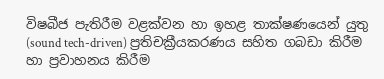විෂබීජ පැතිරීම වළක්වන හා ඉහළ තාක්ෂණයෙන් යුතු (sound tech-driven) ප්‍රතිචක්‍රීයකරණය සහිත ගබඩා කිරීම හා ප්‍රවාහනය කිරීම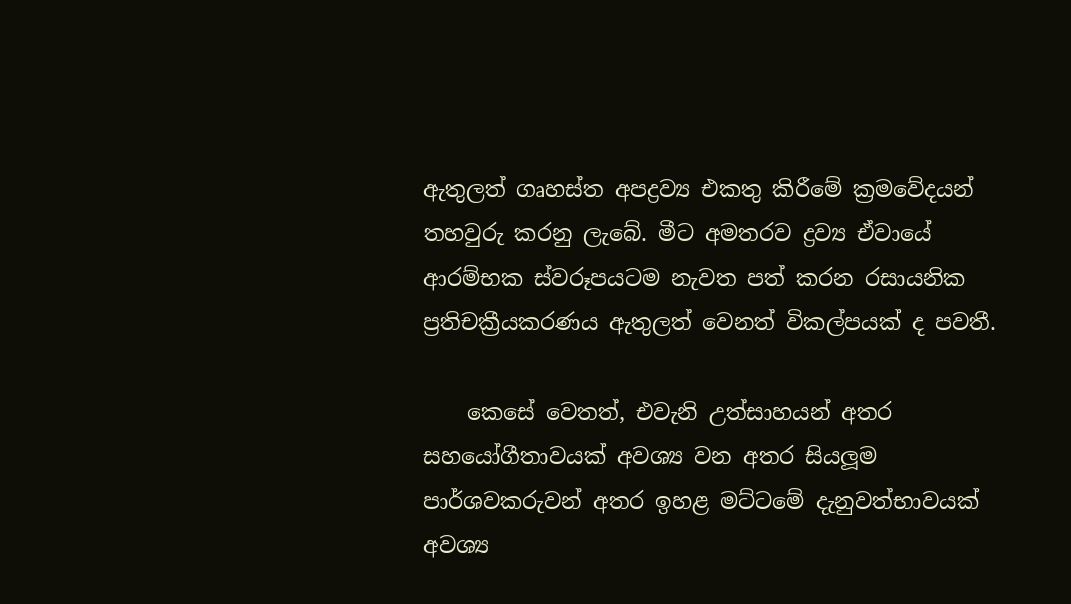ඇතුලත් ගෘහස්ත අපද්‍රව්‍ය එකතු කිරීමේ ක්‍රමවේදයන් තහවුරු කරනු ලැබේ. මීට අමතරව ද්‍රව්‍ය ඒවායේ ආරම්භක ස්වරූපයටම නැවත පත් කරන රසායනික ප්‍රතිචක්‍රීයකරණය ඇතුලත් වෙනත් විකල්පයක් ද පවතී.

    කෙසේ වෙතත්, එවැනි උත්සාහයන් අතර සහයෝගීතාවයක් අවශ්‍ය වන අතර සියලූම පාර්ශවකරුවන් අතර ඉහළ මට්ටමේ දැනුවත්භාවයක් අවශ්‍ය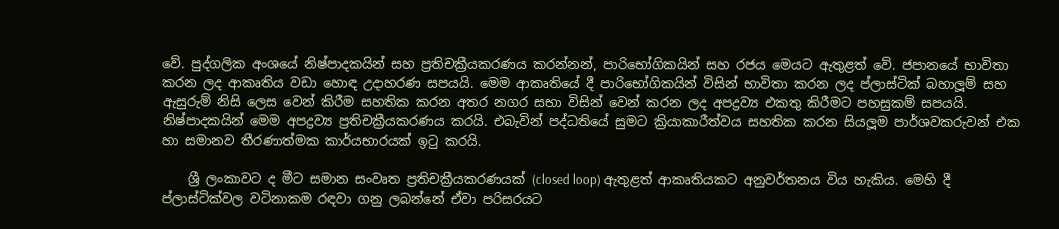වේ. පුද්ගලික අංශයේ නිෂ්පාදකයින් සහ ප්‍රතිචක්‍රීයකරණය කරන්නන්, පාරිභෝගිකයින් සහ රජය මෙයට ඇතුළත් වේ. ජපානයේ භාවිතා කරන ලද ආකෘතිය වඩා හොඳ උදාහරණ සපයයි. මෙම ආකෘතියේ දී පාරිභෝගිකයින් විසින් භාවිතා කරන ලද ප්ලාස්ටික් බහාලූම් සහ ඇසුරුම් නිසි ලෙස වෙන් කිරීම සහතික කරන අතර නගර සභා විසින් වෙන් කරන ලද අපද්‍රව්‍ය එකතු කිරීමට පහසුකම් සපයයි. නිෂ්පාදකයින් මෙම අපද්‍රව්‍ය ප්‍රතිචක්‍රීයකරණය කරයි. එබැවින් පද්ධතියේ සුමට ක්‍රියාකාරීත්වය සහතික කරන සියලූම පාර්ශවකරුවන් එක හා සමානව තීරණාත්මක කාර්යභාරයක් ඉටු කරයි.

    ශ්‍රී ලංකාවට ද මීට සමාන සංවෘත ප්‍රතිචක්‍රීයකරණයක් (closed loop) ඇතුළත් ආකෘතියකට අනුවර්තනය විය හැකිය. මෙහි දී ප්ලාස්ටික්වල වටිනාකම රඳවා ගනු ලබන්නේ ඒවා පරිසරයට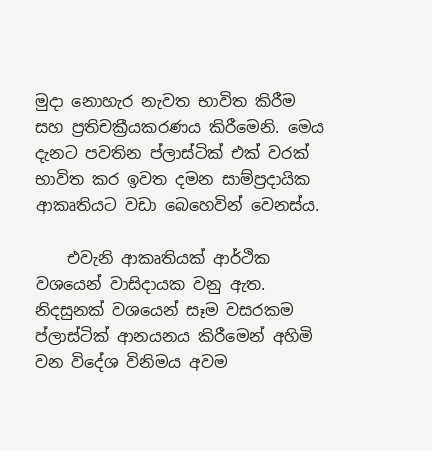මුදා නොහැර නැවත භාවිත කිරීම සහ ප්‍රතිචක්‍රීයකරණය කිරීමෙනි. මෙය දැනට පවතින ප්ලාස්ටික් එක් වරක් භාවිත කර ඉවත දමන සාම්ප්‍රදායික ආකෘතියට වඩා බෙහෙවින් වෙනස්ය.

    එවැනි ආකෘතියක් ආර්ථික වශයෙන් වාසිදායක වනු ඇත. නිදසුනක් වශයෙන් සෑම වසරකම ප්ලාස්ටික් ආනයනය කිරීමෙන් අහිමි වන විදේශ විනිමය අවම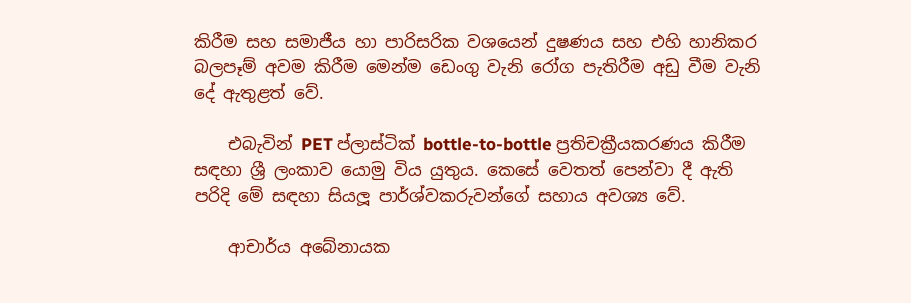කිරීම සහ සමාජීය හා පාරිසරික වශයෙන් දුෂණය සහ එහි හානිකර බලපෑම් අවම කිරීම මෙන්ම ඩෙංගු වැනි රෝග පැතිරීම අඩු වීම වැනි දේ ඇතුළත් වේ.

    එබැවින් PET ප්ලාස්ටික් bottle-to-bottle ප්‍රතිචක්‍රීයකරණය කිරීම සඳහා ශ්‍රී ලංකාව යොමු විය යුතුය. කෙසේ වෙතත් පෙන්වා දී ඇති පරිදි මේ සඳහා සියලූ පාර්ශ්වකරුවන්ගේ සහාය අවශ්‍ය වේ.

    ආචාර්ය අබේනායක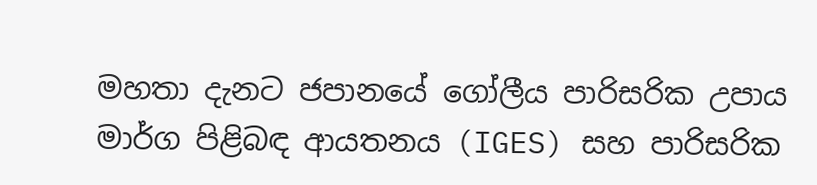මහතා දැනට ජපානයේ ගෝලීය පාරිසරික උපාය මාර්ග පිළිබඳ ආයතනය (IGES) සහ පාරිසරික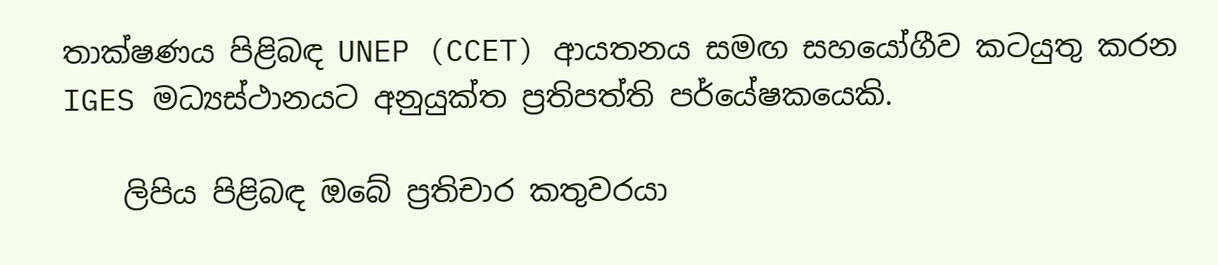තාක්ෂණය පිළිබඳ UNEP (CCET) ආයතනය සමඟ සහයෝගීව කටයුතු කරන IGES මධ්‍යස්ථානයට අනුයුක්ත ප්‍රතිපත්ති පර්යේෂකයෙකි.

    ලිපිය පිළිබඳ ඔබේ ප්‍රතිචාර කතුවරයා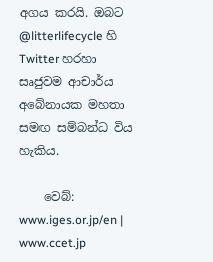අගය කරයි. ඔබට @litterlifecycle හි Twitter හරහා සෘජුවම ආචාර්ය අබේනායක මහතා සමඟ සම්බන්ධ විය හැකිය.

    වෙබ්: www.iges.or.jp/en | www.ccet.jp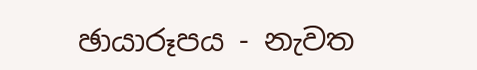ඡායාරූපය - නැවත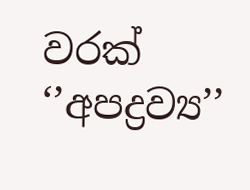වරක් ‘’අපද්‍රව්‍ය’’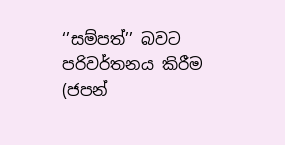‘’සම්පත්’’ බවට පරිවර්තනය කිරීම (ජපන්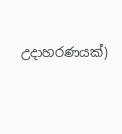උදාහරණයක්)